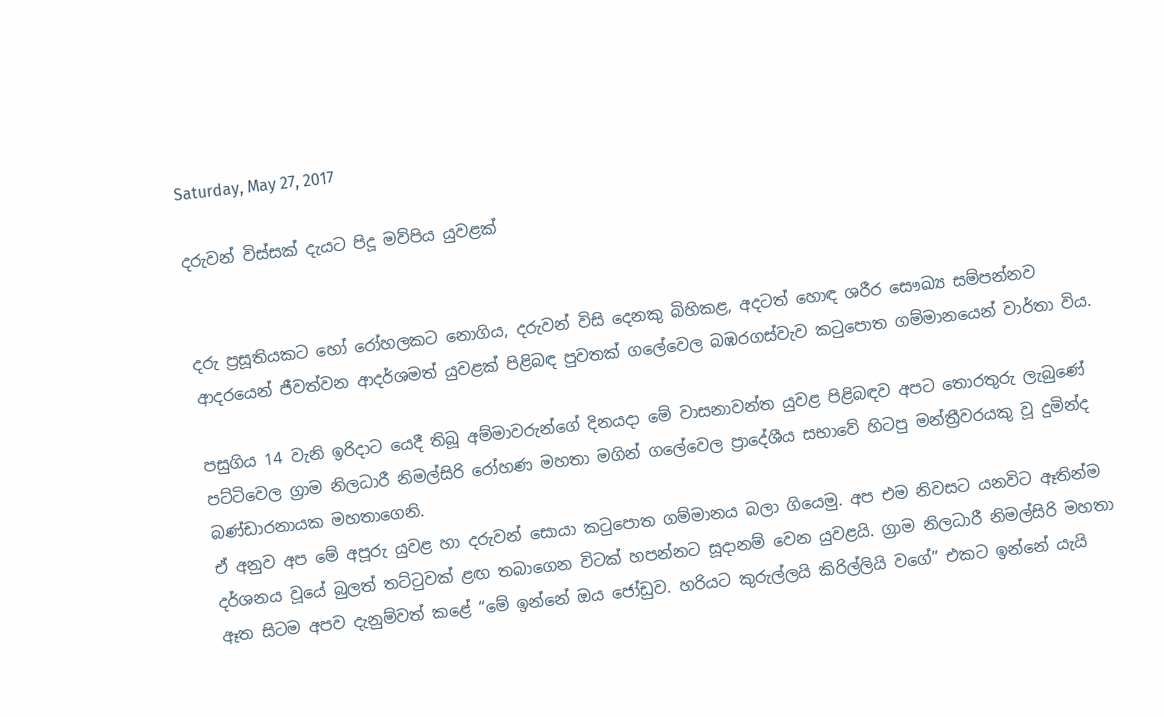Saturday, May 27, 2017

දරුවන් විස්සක් දැයට පිදූ මව්පිය යුවළක්


දරු ප්‍රසූතියකට හෝ රෝහලකට නොගිය, දරුවන් විසි දෙනකු බිහිකළ, අදටත් හොඳ ශරීර සෞඛ්‍ය සම්පන්නව ආදරයෙන් ජීවත්වන ආදර්ශමත් යුවළක් පිළිබඳ පුවතක් ගලේවෙල බඹරගස්වැව කටුපොත ගම්මානයෙන් වාර්තා විය.

පසුගිය 14 වැනි ඉරිදාට යෙදී තිබූ අම්මාවරුන්ගේ දිනයදා මේ වාසනාවන්ත යුවළ පිළිබඳව අපට තොරතුරු ලැබුණේ පට්ටිවෙල ග්‍රාම නිලධාරී නිමල්සිරි රෝහණ මහතා මගින් ගලේවෙල ප්‍රාදේශීය සභාවේ හිටපු මන්ත්‍රීවරයකු වූ දුමින්ද බණ්ඩාරනායක මහතාගෙනි.
ඒ අනුව අප මේ අපූරු යුවළ හා දරුවන් සොයා කටුපොත ගම්මානය බලා ගියෙමු. අප එම නිවසට යනවිට ඈතින්ම දර්ශනය වූයේ බුලත් තට්ටුවක් ළඟ තබාගෙන විටක් හපන්නට සූදානම් වෙන යුවළයි. ග්‍රාම නිලධාරී නිමල්සිරි මහතා ඈත සිටම අපව දැනුම්වත් කළේ “මේ ඉන්නේ ඔය ජෝඩුව. හරියට කුරුල්ලයි කිරිල්ලියි වගේ” එකට ඉන්නේ යැයි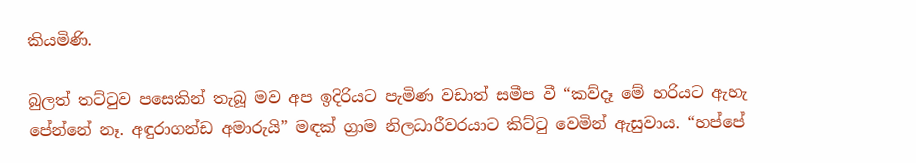කියමිණි.

බුලත් තට්ටුව පසෙකින් තැබූ මව අප ඉදිරියට පැමිණ වඩාත් සමීප වී “කව්දෑ මේ හරියට ඇහැ පේන්නේ නෑ. අඳුරාගන්ඩ අමාරුයි” මඳක් ග්‍රාම නිලධාරීවරයාට කිට්ටු වෙමින් ඇසුවාය. “හප්පේ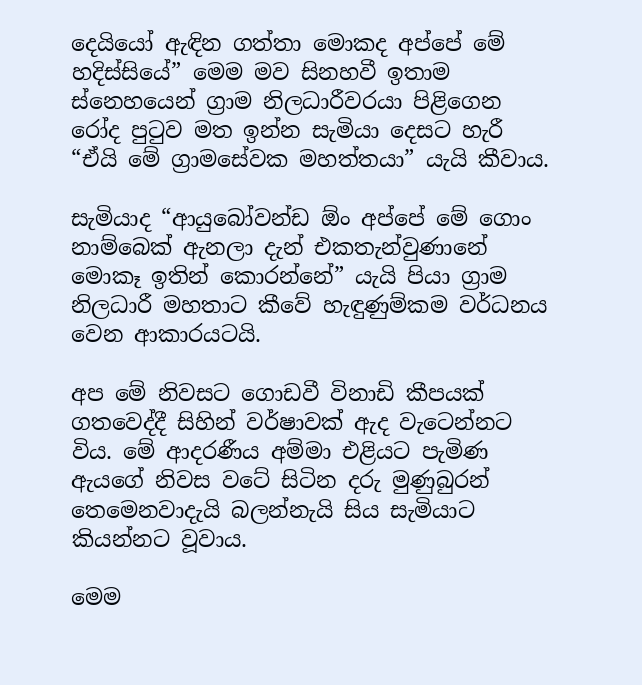දෙයියෝ ඇඳින ගත්තා මොකද අප්පේ මේ හදිස්සියේ” මෙම මව සිනහවී ඉතාම  ස්නෙහයෙන් ග්‍රාම නිලධාරීවරයා පිළිගෙන රෝද පුටුව මත ඉන්න සැමියා දෙසට හැරී “ඒයි මේ ග්‍රාමසේවක මහත්තයා” යැයි කීවාය.

සැමියාද “ආයුබෝවන්ඩ ඕං අප්පේ මේ ගොං නාම්බෙක් ඇනලා දැන් එකතැන්වුණානේ මොකෑ ඉතින් කොරන්නේ” යැයි පියා ග්‍රාම නිලධාරී මහතාට කීවේ හැඳුණුම්කම වර්ධනය වෙන ආකාරයටයි.

අප මේ නිවසට ගොඩවී විනාඩි කීපයක් ගතවෙද්දී සිහින් වර්ෂාවක් ඇද වැටෙන්නට විය. මේ ආදරණීය අම්මා එළියට පැමිණ ඇයගේ නිවස වටේ සිටින දරු මුණුබුරන් තෙමෙනවාදැයි බලන්නැයි සිය සැමියාට කියන්නට වූවාය.

මෙම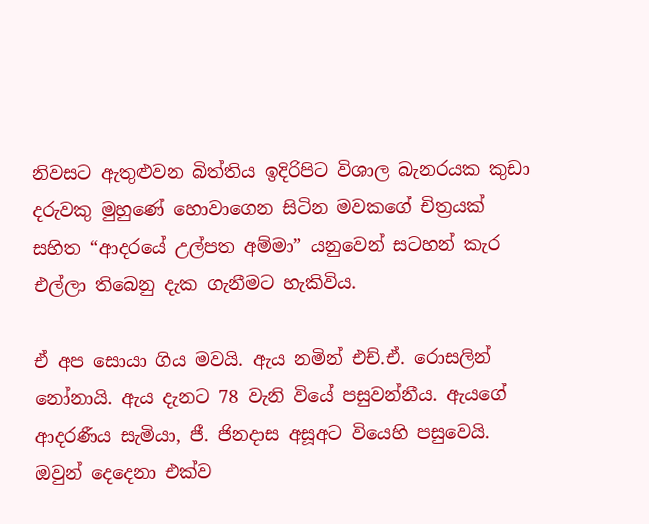නිවසට ඇතුළුවන බිත්තිය ඉදිරිපිට විශාල බැනරයක කුඩා දරුවකු මුහුණේ හොවාගෙන සිටින මවකගේ චිත්‍රයක් සහිත “ආදරයේ උල්පත අම්මා” යනුවෙන් සටහන් කැර එල්ලා තිබෙනු දැක ගැනීමට හැකිවිය.

ඒ අප සොයා ගිය මවයි. ඇය නමින් එච්.ඒ. රොසලින් නෝනායි. ඇය දැනට 78 වැනි වියේ පසුවන්නීය. ඇයගේ ආදරණීය සැමියා, ජී. ජිනදාස අසූඅට වියෙහි පසුවෙයි. ඔවුන් දෙදෙනා එක්ව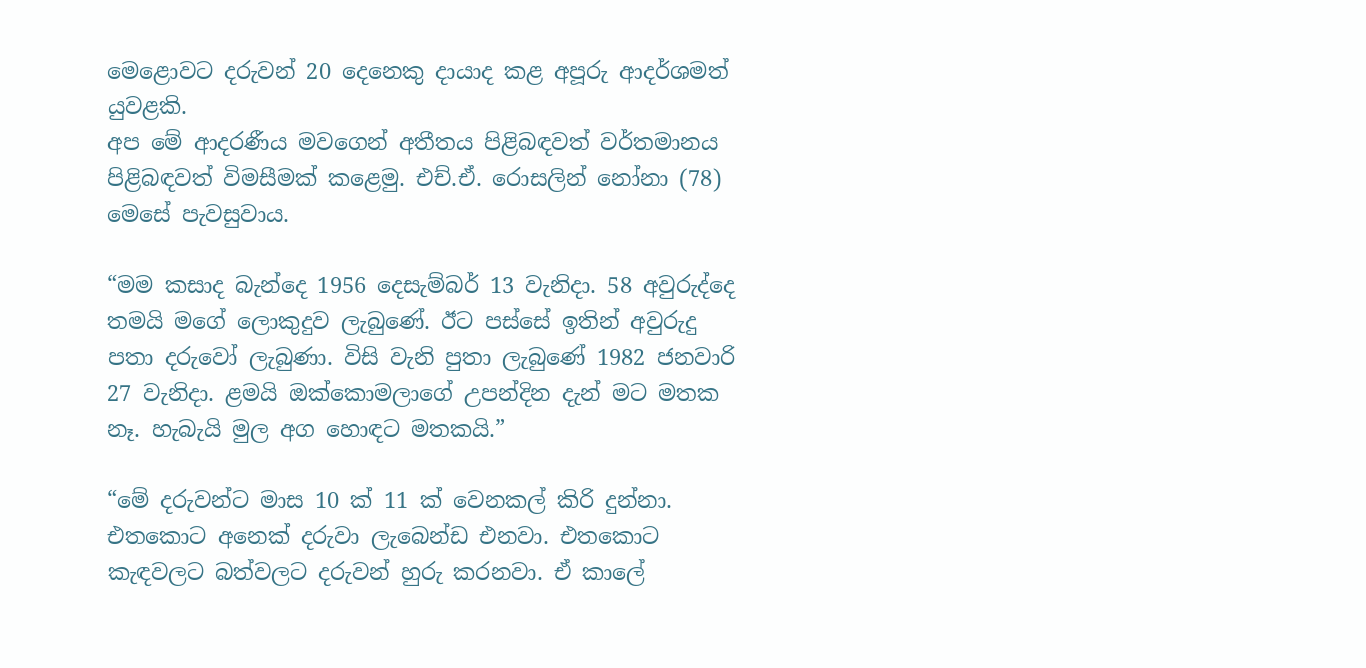මෙළොවට දරුවන් 20 දෙනෙකු දායාද කළ අපූරු ආදර්ශමත් යුවළකි.
අප මේ ආදරණීය මවගෙන් අතීතය පිළිබඳවත් වර්තමානය පිළිබඳවත් විමසීමක් කළෙමු. එච්.ඒ. රොසලින් නෝනා (78) මෙසේ පැවසුවාය.

“මම කසාද බැන්දෙ 1956 දෙසැම්බර් 13 වැනිදා. 58 අවුරුද්දෙ තමයි මගේ ලොකුදුව ලැබුණේ. ඊට පස්සේ ඉතින් අවුරුදු පතා දරුවෝ ලැබුණා. විසි වැනි පුතා ලැබුණේ 1982 ජනවාරි 27 වැනිදා. ළමයි ඔක්කොමලාගේ උපන්දින දැන් මට මතක නෑ. හැබැයි මුල අග හොඳට මතකයි.”

“මේ දරුවන්ට මාස 10 ක් 11 ක් වෙනකල් කිරි දුන්නා. එතකොට අනෙක් දරුවා ලැබෙන්ඩ එනවා. එතකොට කැඳවලට බත්වලට දරුවන් හුරු කරනවා. ඒ කාලේ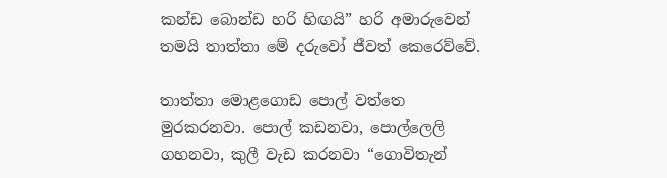කන්ඩ බොන්ඩ හරි හිඟයි” හරි අමාරුවෙන් තමයි තාත්තා මේ දරුවෝ ජීවත් කෙරෙව්වේ.

තාත්තා මොළගොඩ පොල් වත්තෙ මුරකරනවා. පොල් කඩනවා, පොල්ලෙලි ගහනවා, කුලී වැඩ කරනවා “ගොවිතැන්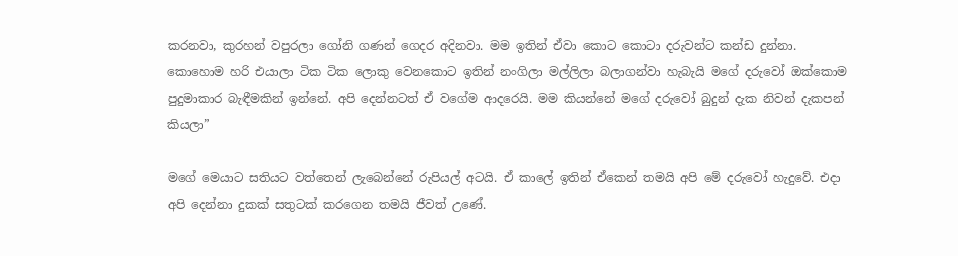කරනවා, කුරහන් වපුරලා ගෝනි ගණන් ගෙදර අදිනවා. මම ඉතින් ඒවා කොට කොටා දරුවන්ට කන්ඩ දුන්නා. කොහොම හරි එයාලා ටික ටික ලොකු වෙනකොට ඉතින් නංගිලා මල්ලිලා බලාගන්වා හැබැයි මගේ දරුවෝ ඔක්කොම පුදුමාකාර බැඳීමකින් ඉන්නේ. අපි දෙන්නටත් ඒ වගේම ආදරෙයි. මම කියන්නේ මගේ දරුවෝ බුදුන් දැක නිවන් දැකපන් කියලා”

මගේ මෙයාට සතියට වත්තෙන් ලැබෙන්නේ රුපියල් අටයි. ඒ කාලේ ඉතින් ඒකෙන් තමයි අපි මේ දරුවෝ හැදුවේ. එදා අපි දෙන්නා දුකක් සතුටක් කරගෙන තමයි ජීවත් උණේ.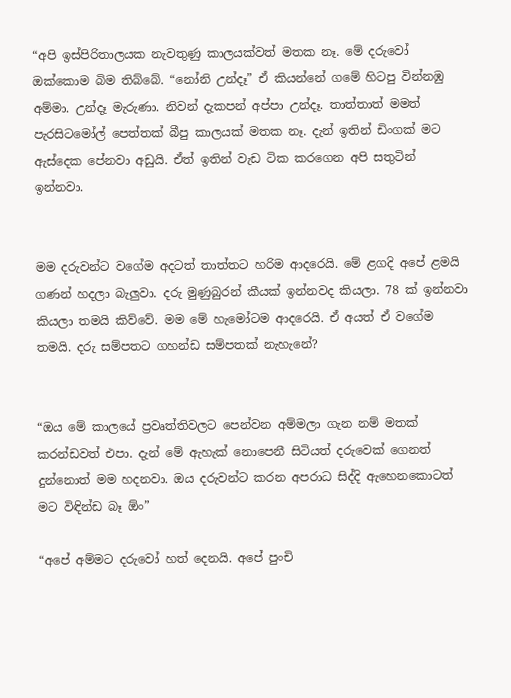“අපි ඉස්පිරිතාලයක නැවතුණු කාලයක්වත් මතක නෑ. මේ දරුවෝ ඔක්කොම බිම තිබ්බේ. “නෝනි උන්දෑ” ඒ කියන්නේ ගමේ හිටපු වින්නඹු අම්මා. උන්දෑ මැරුණා. නිවන් දැකපන් අප්පා උන්දෑ. තාත්තාත් මමත් පැරසිටමෝල් පෙත්තක් බීපු කාලයක් මතක නෑ. දැන් ඉතින් ඩිංගක් මට ඇස්දෙක පේනවා අඩුයි. ඒත් ඉතින් වැඩ ටික කරගෙන අපි සතුටින් ඉන්නවා.


මම දරුවන්ට වගේම අදටත් තාත්තට හරිම ආදරෙයි. මේ ළගදි අපේ ළමයි ගණන් හදලා බැලුවා. දරු මුණුබුරන් කීයක් ඉන්නවද කියලා. 78 ක් ඉන්නවා කියලා තමයි කිව්වේ. මම මේ හැමෝටම ආදරෙයි. ඒ අයත් ඒ වගේම තමයි. දරු සම්පතට ගහන්ඩ සම්පතක් නැහැනේ?


“ඔය මේ කාලයේ ප්‍රවෘත්තිවලට පෙන්වන අම්මලා ගැන නම් මතක් කරන්ඩවත් එපා. දැන් මේ ඇහැක් නොපෙනී සිටියත් දරුවෙක් ගෙනත් දුන්නොත් මම හදනවා. ඔය දරුවන්ට කරන අපරාධ සිද්දි ඇහෙනකොටත් මට විඳින්ඩ බෑ ඕං”

“අපේ අම්මට දරුවෝ හත් දෙනයි. අපේ පුංචි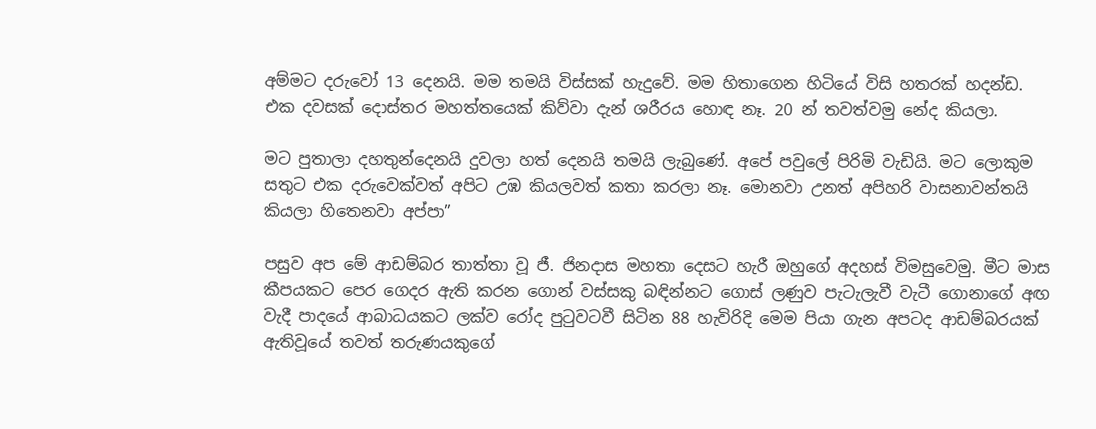අම්මට දරුවෝ 13 දෙනයි. මම තමයි විස්සක් හැදුවේ. මම හිතාගෙන හිටියේ විසි හතරක් හදන්ඩ. එක දවසක් දොස්තර මහත්තයෙක් කිව්වා දැන් ශරීරය හොඳ නෑ. 20 න් තවත්වමු නේද කියලා.

මට පුතාලා දහතුන්දෙනයි දුවලා හත් දෙනයි තමයි ලැබුණේ. අපේ පවුලේ පිරිමි වැඩියි. මට ලොකුම සතුට එක දරුවෙක්වත් අපිට උඹ කියලවත් කතා කරලා නෑ. මොනවා උනත් අපිහරි වාසනාවන්තයි කියලා හිතෙනවා අප්පා”

පසුව අප මේ ආඩම්බර තාත්තා වූ ජී. ජිනදාස මහතා දෙසට හැරී ඔහුගේ අදහස් විමසුවෙමු. මීට මාස කීපයකට පෙර ගෙදර ඇති කරන ගොන් වස්සකු බඳින්නට ගොස් ලණුව පැටැලැවී වැටී ගොනාගේ අඟ වැදී පාදයේ ආබාධයකට ලක්ව රෝද පුටුවටවී සිටින 88 හැවිරිදි මෙම පියා ගැන අපටද ආඩම්බරයක් ඇතිවූයේ තවත් තරුණයකුගේ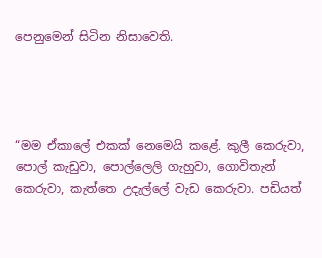පෙනුමෙන් සිටින නිසාවෙති.




“මම ඒකාලේ එකක් නෙමෙයි කළේ. කුලී කෙරුවා, පොල් කැඩුවා, පොල්ලෙලි ගැහුවා, ගොවිතැන් කෙරුවා, කැත්තෙ උදැල්ලේ වැඩ කෙරුවා. පඩියත්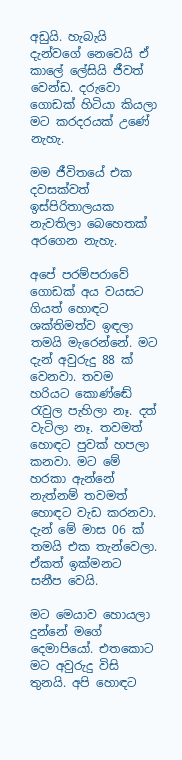අඩුයි. හැබැයි දැන්වගේ නෙවෙයි ඒ කාලේ ලේසියි ජීවත් වෙන්ඩ. දරුවො ගොඩක් හිටියා කියලා මට කරදරයක් උණේ නැහැ.

මම ජීවිතයේ එක දවසක්වත් ඉස්පිරිතාලයක නැවතිලා බෙහෙතක් අරගෙන නැහැ.

අපේ පරම්පරාවේ ගොඩක් අය වයසට ගියත් හොඳට ශක්තිමත්ව ඉඳලා තමයි මැරෙන්නේ. මට දැන් අවුරුදු 88 ක් වෙනවා. තවම හරියට කොණ්ඬේ රැවුල පැහිලා නෑ. දත් වැටිලා නෑ. තවමත් හොඳට පුවක් හපලා කනවා. මට මේ හරකා ඇන්නේ නැත්නම් තවමත් හොඳට වැඩ කරනවා. දැන් මේ මාස 06 ක් තමයි එක තැන්වෙලා. ඒකත් ඉක්මනට සනීප වෙයි.

මට මෙයාව හොයලා දුන්නේ මගේ දෙමාපියෝ. එතකොට මට අවුරුදු විසි තුනයි. අපි හොඳට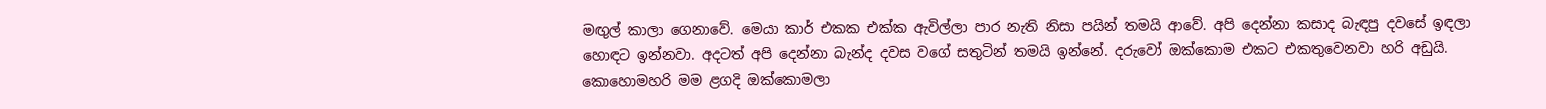මඟුල් කාලා ගෙනාවේ. මෙයා කාර් එකක එක්ක ඇවිල්ලා පාර නැති නිසා පයින් තමයි ආවේ. අපි දෙන්නා කසාද බැඳපු දවසේ ඉඳලා හොඳට ඉන්නවා. අදටත් අපි දෙන්නා බැන්ද දවස වගේ සතුටින් තමයි ඉන්නේ. දරුවෝ ඔක්කොම එකට එකතුවෙනවා හරි අඩුයි. කොහොමහරි මම ළගදි ඔක්කොමලා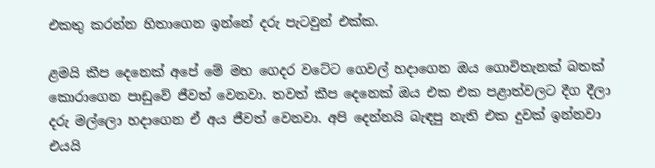එකතු කරන්න හිතාගෙන ඉන්නේ දරු පැටවුන් එක්ක.

ළමයි කීප දෙනෙක් අපේ මේ මහ ගෙදර වටේට ගෙවල් හදාගෙන ඔය ගොවිතැනක් බතක් කොරාගෙන පාඩුවේ ජීවත් වෙනවා. තවත් කීප දෙනෙක් ඔය එක එක පළාත්වලට දීග දීලා දරු මල්ලො හදාගෙන ඒ අය ජීවත් වෙනවා. අපි දෙන්නයි බැඳපු නැති එක දුවක් ඉන්නවා එයයි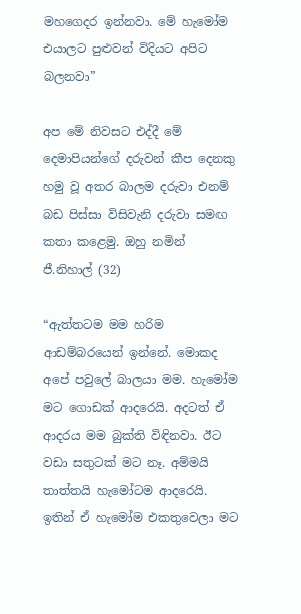මහගෙදර ඉන්නවා. මේ හැමෝම එයාලට පුළුවන් විදියට අපිට බලනවා”

අප මේ නිවසට එද්දී මේ දෙමාපියන්ගේ දරුවන් කීප දෙනකු හමු වූ අතර බාලම දරුවා එනම් බඩ පිස්සා විසිවැනි දරුවා සමඟ කතා කළෙමු. ඔහු නමින් ජී.නිහාල් (32)

“ඇත්තටම මම හරිම ආඩම්බරයෙන් ඉන්නේ. මොකද අපේ පවුලේ බාලයා මම. හැමෝම මට ගොඩක් ආදරෙයි. අදටත් ඒ ආදරය මම බුක්ති විඳිනවා. ඊට වඩා සතුටක් මට නෑ. අම්මයි තාත්තයි හැමෝටම ආදරෙයි. ඉතින් ඒ හැමෝම එකතුවෙලා මට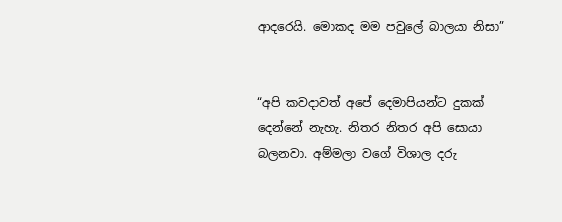ආදරෙයි. මොකද මම පවුලේ බාලයා නිසා”


“අපි කවදාවත් අපේ දෙමාපියන්ට දුකක් දෙන්නේ නැහැ. නිතර නිතර අපි සොයා බලනවා. අම්මලා වගේ විශාල දරු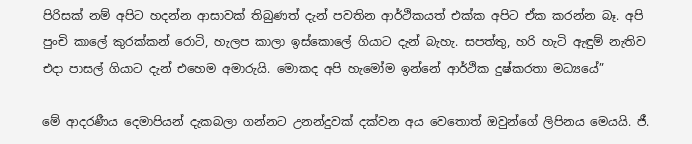පිරිසක් නම් අපිට හදන්න ආසාවක් තිබුණත් දැන් පවතින ආර්ථිකයත් එක්ක අපිට ඒක කරන්න බෑ. අපි පුංචි කාලේ කුරක්කන් රොටි, හැලප කාලා ඉස්කොලේ ගියාට දැන් බැහැ. සපත්තු, හරි හැටි ඇඳුම් නැතිව එදා පාසල් ගියාට දැන් එහෙම අමාරුයි. මොකද අපි හැමෝම ඉන්නේ ආර්ථික දුෂ්කරතා මධ්‍යයේ”

මේ ආදරණීය දෙමාපියන් දැකබලා ගන්නට උනන්දුවක් දක්වන අය වෙතොත් ඔවුන්ගේ ලිපිනය මෙයයි. ජී.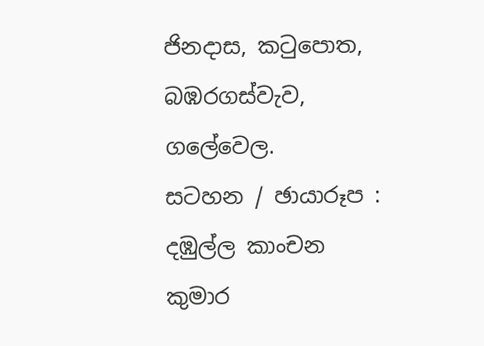ජිනදාස, කටුපොත, බඹරගස්වැව, ගලේවෙල.
සටහන / ඡායාරූප : දඹුල්ල කාංචන කුමාර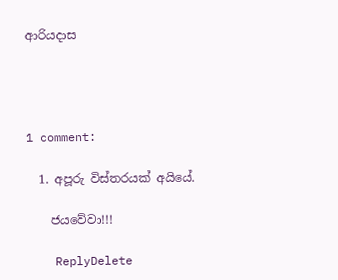ආරියදාස




1 comment:

  1. අපූරු විස්තරයක් අයියේ.

    ජයවේවා!!!

    ReplyDelete